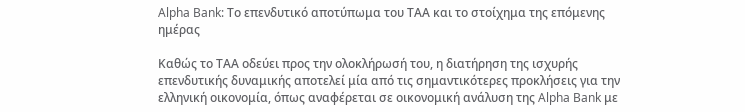Alpha Bank: Το επενδυτικό αποτύπωμα του ΤΑΑ και το στοίχημα της επόμενης ημέρας

Καθώς το ΤΑΑ οδεύει προς την ολοκλήρωσή του, η διατήρηση της ισχυρής επενδυτικής δυναμικής αποτελεί μία από τις σημαντικότερες προκλήσεις για την ελληνική οικονομία, όπως αναφέρεται σε οικονομική ανάλυση της Alpha Bank με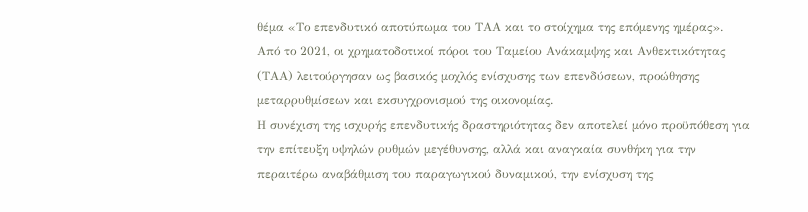θέμα «Το επενδυτικό αποτύπωμα του ΤΑΑ και το στοίχημα της επόμενης ημέρας».
Από το 2021, οι χρηματοδοτικοί πόροι του Ταμείου Ανάκαμψης και Ανθεκτικότητας (ΤΑΑ) λειτούργησαν ως βασικός μοχλός ενίσχυσης των επενδύσεων, προώθησης μεταρρυθμίσεων και εκσυγχρονισμού της οικονομίας.
Η συνέχιση της ισχυρής επενδυτικής δραστηριότητας δεν αποτελεί μόνο προϋπόθεση για την επίτευξη υψηλών ρυθμών μεγέθυνσης, αλλά και αναγκαία συνθήκη για την περαιτέρω αναβάθμιση του παραγωγικού δυναμικού, την ενίσχυση της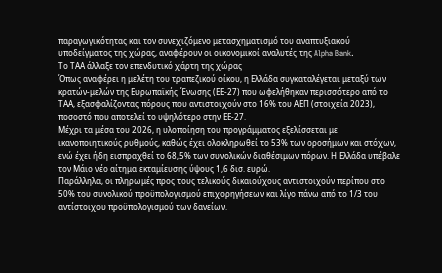παραγωγικότητας και τον συνεχιζόμενο μετασχηματισμό του αναπτυξιακού υποδείγματος της χώρας, αναφέρουν οι οικονομικοί αναλυτές της Alpha Bank.
Το ΤΑΑ άλλαξε τον επενδυτικό χάρτη της χώρας
Όπως αναφέρει η μελέτη του τραπεζικού οίκου, η Ελλάδα συγκαταλέγεται μεταξύ των κρατών-μελών της Ευρωπαϊκής Ένωσης (ΕΕ-27) που ωφελήθηκαν περισσότερο από το ΤΑΑ, εξασφαλίζοντας πόρους που αντιστοιχούν στο 16% του ΑΕΠ (στοιχεία 2023), ποσοστό που αποτελεί το υψηλότερο στην ΕΕ-27.
Μέχρι τα μέσα του 2026, η υλοποίηση του προγράμματος εξελίσσεται με ικανοποιητικούς ρυθμούς, καθώς έχει ολοκληρωθεί το 53% των οροσήμων και στόχων, ενώ έχει ήδη εισπραχθεί το 68,5% των συνολικών διαθέσιμων πόρων. Η Ελλάδα υπέβαλε τον Μάιο νέο αίτημα εκταμίευσης ύψους 1,6 δισ. ευρώ.
Παράλληλα, οι πληρωμές προς τους τελικούς δικαιούχους αντιστοιχούν περίπου στο 50% του συνολικού προϋπολογισμού επιχορηγήσεων και λίγο πάνω από το 1/3 του αντίστοιχου προϋπολογισμού των δανείων.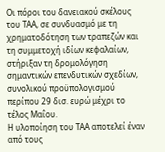Οι πόροι του δανειακού σκέλους του ΤΑΑ, σε συνδυασμό με τη χρηματοδότηση των τραπεζών και τη συμμετοχή ιδίων κεφαλαίων, στήριξαν τη δρομολόγηση σημαντικών επενδυτικών σχεδίων, συνολικού προϋπολογισμού περίπου 29 δισ. ευρώ μέχρι το τέλος Μαΐου.
Η υλοποίηση του ΤΑΑ αποτελεί έναν από τους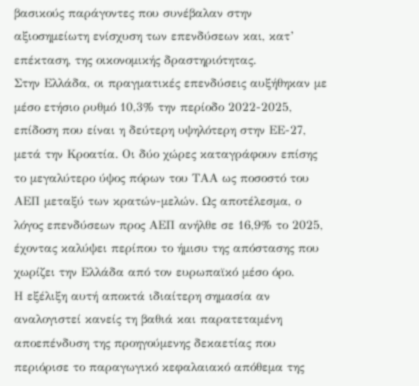βασικούς παράγοντες που συνέβαλαν στην αξιοσημείωτη ενίσχυση των επενδύσεων και, κατ’ επέκταση, της οικονομικής δραστηριότητας.
Στην Ελλάδα, οι πραγματικές επενδύσεις αυξήθηκαν με μέσο ετήσιο ρυθμό 10,3% την περίοδο 2022-2025, επίδοση που είναι η δεύτερη υψηλότερη στην ΕΕ-27, μετά την Κροατία. Οι δύο χώρες καταγράφουν επίσης το μεγαλύτερο ύψος πόρων του ΤΑΑ ως ποσοστό του ΑΕΠ μεταξύ των κρατών-μελών. Ως αποτέλεσμα, ο λόγος επενδύσεων προς ΑΕΠ ανήλθε σε 16,9% το 2025, έχοντας καλύψει περίπου το ήμισυ της απόστασης που χωρίζει την Ελλάδα από τον ευρωπαϊκό μέσο όρο.
Η εξέλιξη αυτή αποκτά ιδιαίτερη σημασία αν αναλογιστεί κανείς τη βαθιά και παρατεταμένη αποεπένδυση της προηγούμενης δεκαετίας που περιόρισε το παραγωγικό κεφαλαιακό απόθεμα της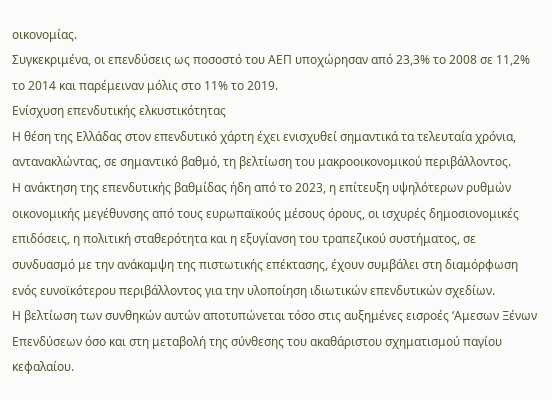οικονομίας.
Συγκεκριμένα, οι επενδύσεις ως ποσοστό του ΑΕΠ υποχώρησαν από 23,3% το 2008 σε 11,2% το 2014 και παρέμειναν μόλις στο 11% το 2019.
Ενίσχυση επενδυτικής ελκυστικότητας
Η θέση της Ελλάδας στον επενδυτικό χάρτη έχει ενισχυθεί σημαντικά τα τελευταία χρόνια, αντανακλώντας, σε σημαντικό βαθμό, τη βελτίωση του μακροοικονομικού περιβάλλοντος.
Η ανάκτηση της επενδυτικής βαθμίδας ήδη από το 2023, η επίτευξη υψηλότερων ρυθμών οικονομικής μεγέθυνσης από τους ευρωπαϊκούς μέσους όρους, οι ισχυρές δημοσιονομικές επιδόσεις, η πολιτική σταθερότητα και η εξυγίανση του τραπεζικού συστήματος, σε συνδυασμό με την ανάκαμψη της πιστωτικής επέκτασης, έχουν συμβάλει στη διαμόρφωση ενός ευνοϊκότερου περιβάλλοντος για την υλοποίηση ιδιωτικών επενδυτικών σχεδίων.
Η βελτίωση των συνθηκών αυτών αποτυπώνεται τόσο στις αυξημένες εισροές ‘Αμεσων Ξένων Επενδύσεων όσο και στη μεταβολή της σύνθεσης του ακαθάριστου σχηματισμού παγίου κεφαλαίου.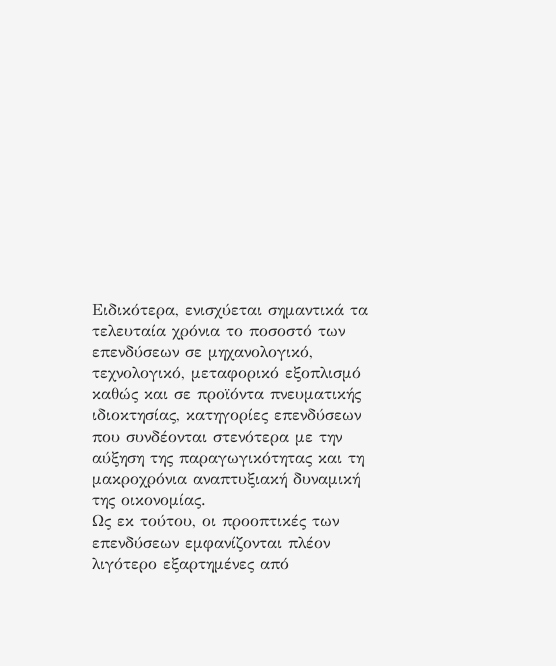Ειδικότερα, ενισχύεται σημαντικά τα τελευταία χρόνια το ποσοστό των επενδύσεων σε μηχανολογικό, τεχνολογικό, μεταφορικό εξοπλισμό καθώς και σε προϊόντα πνευματικής ιδιοκτησίας, κατηγορίες επενδύσεων που συνδέονται στενότερα με την αύξηση της παραγωγικότητας και τη μακροχρόνια αναπτυξιακή δυναμική της οικονομίας.
Ως εκ τούτου, οι προοπτικές των επενδύσεων εμφανίζονται πλέον λιγότερο εξαρτημένες από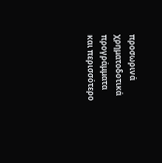προσωρινά χρηματοδοτικά προγράμματα και περισσότερο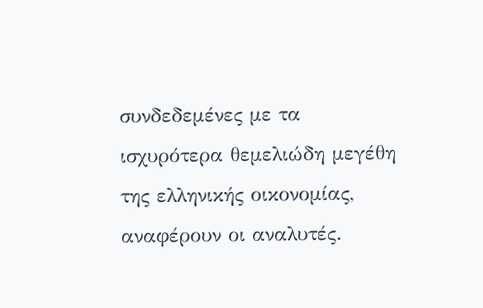συνδεδεμένες με τα ισχυρότερα θεμελιώδη μεγέθη της ελληνικής οικονομίας, αναφέρουν οι αναλυτές.